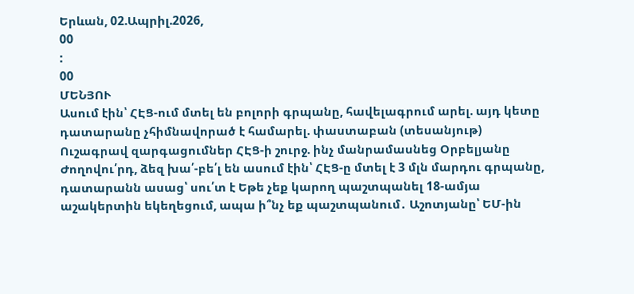Երևան, 02.Ապրիլ.2026,
00
:
00
ՄԵՆՅՈՒ
Ասում էին՝ ՀԷՑ-ում մտել են բոլորի գրպանը, հավելագրում արել. այդ կետը դատարանը չհիմնավորած է համարել. փաստաբան (տեսանյութ) Ուշագրավ զարգացումներ ՀԷՑ-ի շուրջ. ինչ մանրամասնեց Օրբելյանը Ժողովու՛րդ, ձեզ խա՛-բե՛լ են ասում էին՝ ՀԷՑ-ը մտել է 3 մլն մարդու գրպանը, դատարանն ասաց՝ սու՛տ է Եթե չեք կարող պաշտպանել 18-ամյա աշակերտին եկեղեցում, ապա ի՞նչ եք պաշտպանում․ Աշոտյանը՝ ԵՄ-ին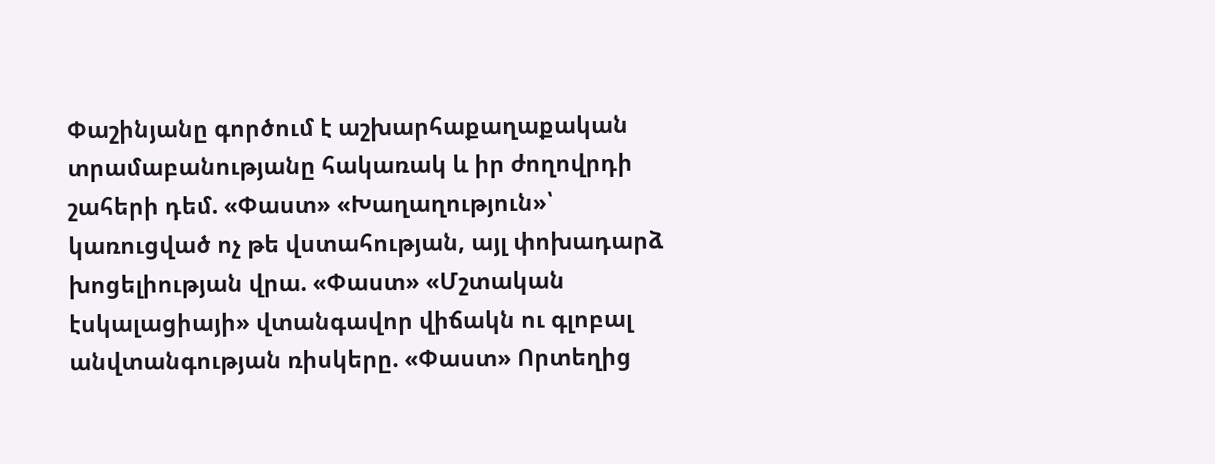Փաշինյանը գործում է աշխարհաքաղաքական տրամաբանությանը հակառակ և իր ժողովրդի շահերի դեմ. «Փաստ» «Խաղաղություն»՝ կառուցված ոչ թե վստահության, այլ փոխադարձ խոցելիության վրա. «Փաստ» «Մշտական էսկալացիայի» վտանգավոր վիճակն ու գլոբալ անվտանգության ռիսկերը. «Փաստ» Որտեղից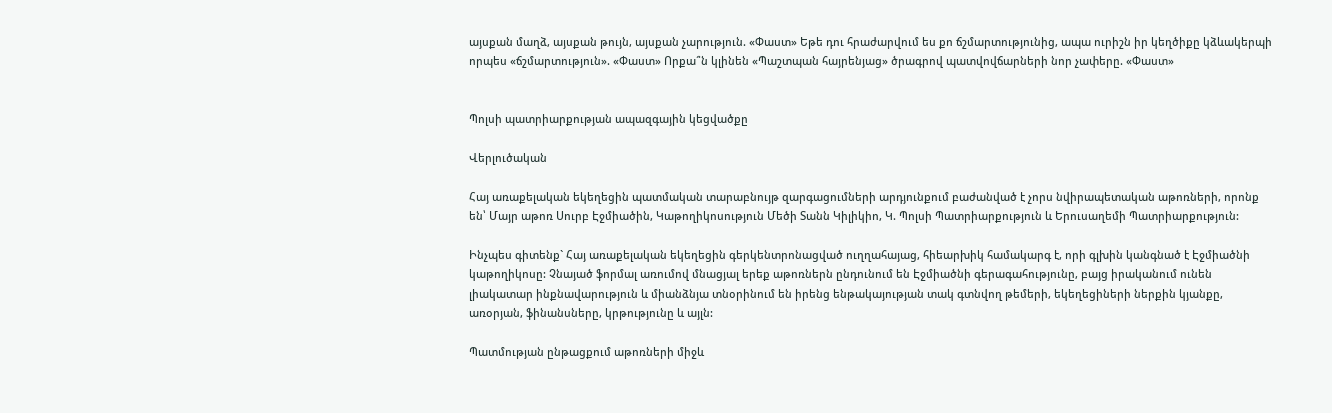այսքան մաղձ, այսքան թույն, այսքան չարություն. «Փաստ» Եթե դու հրաժարվում ես քո ճշմարտությունից, ապա ուրիշն իր կեղծիքը կձևակերպի որպես «ճշմարտություն». «Փաստ» Որքա՞ն կլինեն «Պաշտպան հայրենյաց» ծրագրով պատվովճարների նոր չափերը. «Փաստ»


Պոլսի պատրիարքության ապազգային կեցվածքը

Վերլուծական

Հայ առաքելական եկեղեցին պատմական տարաբնույթ զարգացումների արդյունքում բաժանված է չորս նվիրապետական աթոռների, որոնք են՝ Մայր աթոռ Սուրբ Էջմիածին, Կաթողիկոսություն Մեծի Տանն Կիլիկիո, Կ. Պոլսի Պատրիարքություն և Երուսաղեմի Պատրիարքություն:

Ինչպես գիտենք` Հայ առաքելական եկեղեցին գերկենտրոնացված ուղղահայաց, հիեարխիկ համակարգ է, որի գլխին կանգնած է Էջմիածնի կաթողիկոսը: Չնայած ֆորմալ առումով մնացյալ երեք աթոռներն ընդունում են Էջմիածնի գերագահությունը, բայց իրականում ունեն լիակատար ինքնավարություն և միանձնյա տնօրինում են իրենց ենթակայության տակ գտնվող թեմերի, եկեղեցիների ներքին կյանքը, առօրյան, ֆինանսները, կրթությունը և այլն:

Պատմության ընթացքում աթոռների միջև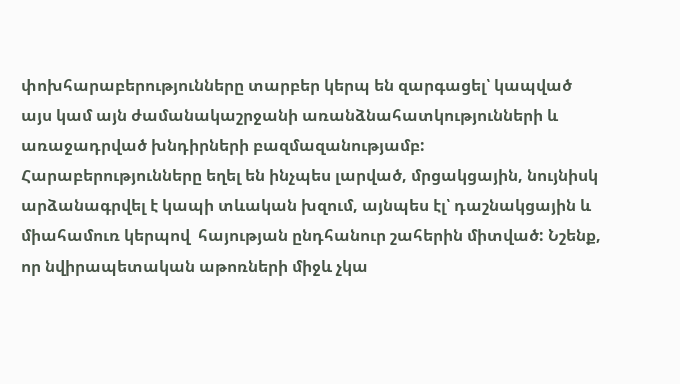փոխհարաբերությունները տարբեր կերպ են զարգացել՝ կապված այս կամ այն ժամանակաշրջանի առանձնահատկությունների և առաջադրված խնդիրների բազմազանությամբ: Հարաբերությունները եղել են ինչպես լարված, մրցակցային, նույնիսկ արձանագրվել է կապի տևական խզում, այնպես էլ՝ դաշնակցային և միահամուռ կերպով  հայության ընդհանուր շահերին միտված: Նշենք, որ նվիրապետական աթոռների միջև չկա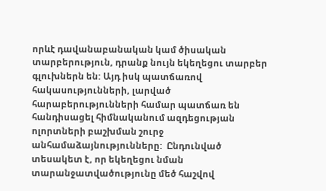որևէ դավանաբանական կամ ծիսական տարբերություն, դրանք նույն եկեղեցու տարբեր գլուխներն են: Այդ իսկ պատճառով հակասությունների, լարված հարաբերությունների համար պատճառ են հանդիսացել հիմնականում ազդեցության ոլորտների բաշխման շուրջ անհամաձայնությունները:  Ընդունված տեսակետ է, որ եկեղեցու նման տարանջատվածությունը մեծ հաշվով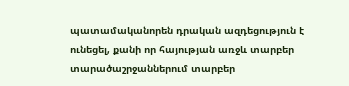պատամականորեն դրական ազդեցություն է ունեցել, քանի որ հայության առջև տարբեր տարածաշրջաններում տարբեր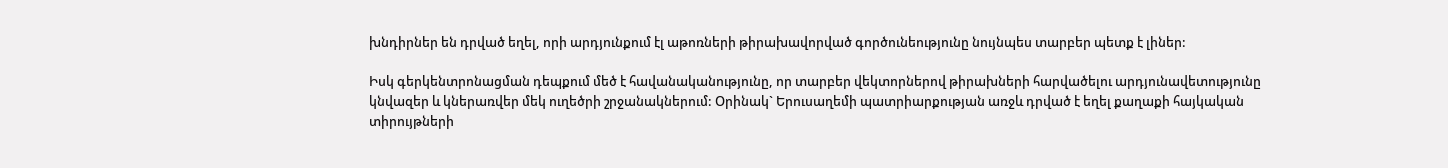խնդիրներ են դրված եղել, որի արդյունքում էլ աթոռների թիրախավորված գործունեությունը նույնպես տարբեր պետք է լիներ:

Իսկ գերկենտրոնացման դեպքում մեծ է հավանականությունը, որ տարբեր վեկտորներով թիրախների հարվածելու արդյունավետությունը կնվազեր և կներառվեր մեկ ուղեծրի շրջանակներում: Օրինակ` Երուսաղեմի պատրիարքության առջև դրված է եղել քաղաքի հայկական տիրույթների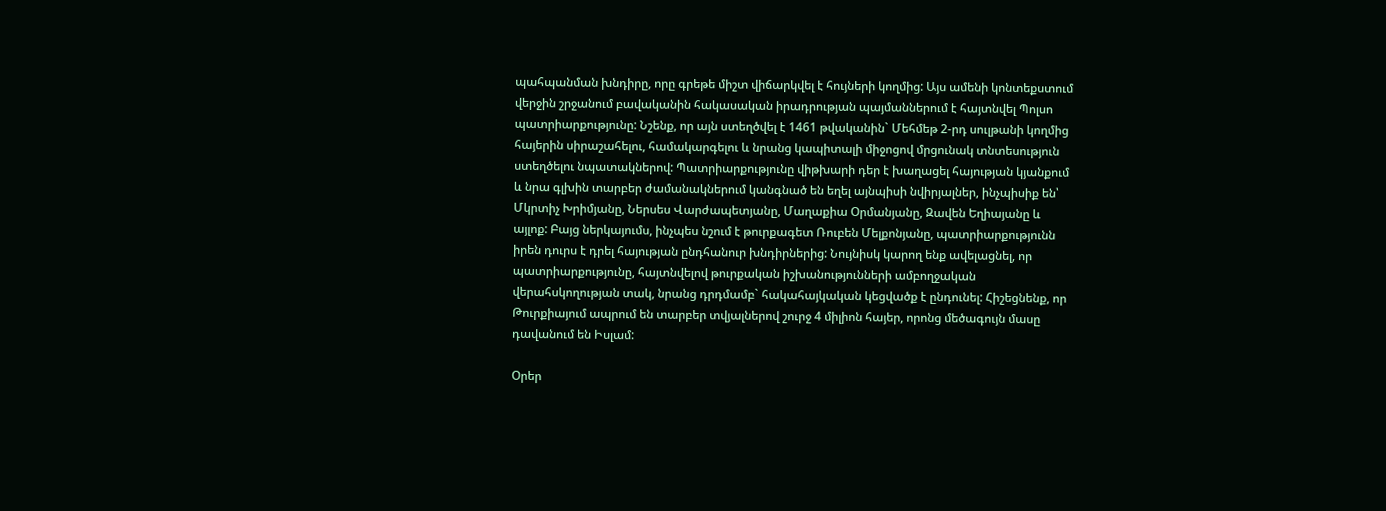պահպանման խնդիրը, որը գրեթե միշտ վիճարկվել է հույների կողմից: Այս ամենի կոնտեքստում վերջին շրջանում բավականին հակասական իրադրության պայմաններում է հայտնվել Պոլսո պատրիարքությունը: Նշենք, որ այն ստեղծվել է 1461 թվականին` Մեհմեթ 2-րդ սուլթանի կողմից հայերին սիրաշահելու, համակարգելու և նրանց կապիտալի միջոցով մրցունակ տնտեսություն ստեղծելու նպատակներով: Պատրիարքությունը վիթխարի դեր է խաղացել հայության կյանքում և նրա գլխին տարբեր ժամանակներում կանգնած են եղել այնպիսի նվիրյալներ, ինչպիսիք են՝ Մկրտիչ Խրիմյանը, Ներսես Վարժապետյանը, Մաղաքիա Օրմանյանը, Զավեն Եղիայանը և այլոք: Բայց ներկայումս, ինչպես նշում է թուրքագետ Ռուբեն Մելքոնյանը, պատրիարքությունն իրեն դուրս է դրել հայության ընդհանուր խնդիրներից: Նույնիսկ կարող ենք ավելացնել, որ պատրիարքությունը, հայտնվելով թուրքական իշխանությունների ամբողջական վերահսկողության տակ, նրանց դրդմամբ` հակահայկական կեցվածք է ընդունել: Հիշեցնենք, որ Թուրքիայում ապրում են տարբեր տվյալներով շուրջ 4 միլիոն հայեր, որոնց մեծագույն մասը դավանում են Իսլամ:

Օրեր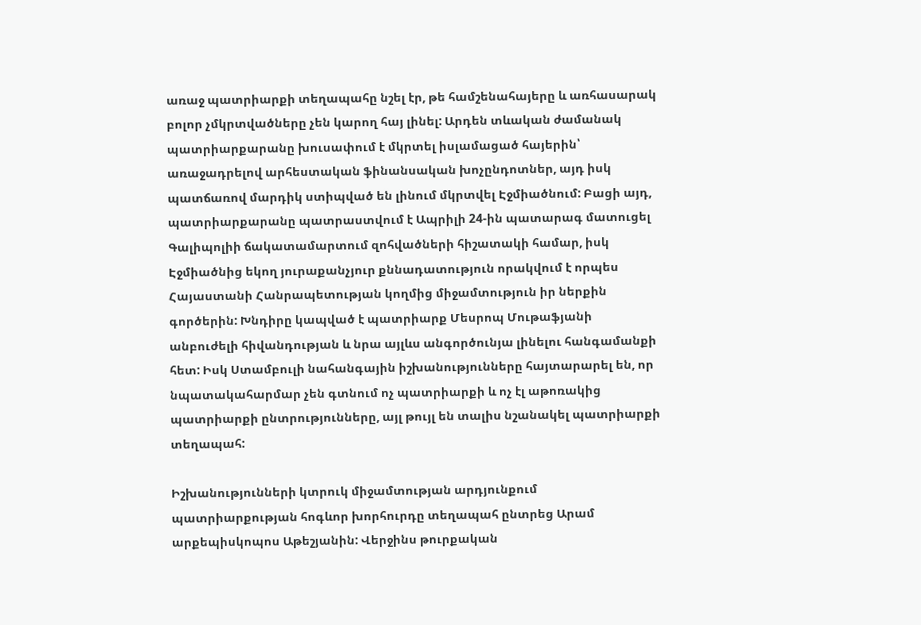առաջ պատրիարքի տեղապահը նշել էր, թե համշենահայերը և առհասարակ բոլոր չմկրտվածները չեն կարող հայ լինել: Արդեն տևական ժամանակ պատրիարքարանը խուսափում է մկրտել իսլամացած հայերին՝ առաջադրելով արհեստական ֆինանսական խոչընդոտներ, այդ իսկ պատճառով մարդիկ ստիպված են լինում մկրտվել Էջմիածնում: Բացի այդ, պատրիարքարանը պատրաստվում է Ապրիլի 24-ին պատարագ մատուցել Գալիպոլիի ճակատամարտում զոհվածների հիշատակի համար, իսկ Էջմիածնից եկող յուրաքանչյուր քննադատություն որակվում է որպես Հայաստանի Հանրապետության կողմից միջամտություն իր ներքին գործերին: Խնդիրը կապված է պատրիարք Մեսրոպ Մութաֆյանի անբուժելի հիվանդության և նրա այլևս անգործունյա լինելու հանգամանքի հետ: Իսկ Ստամբուլի նահանգային իշխանությունները հայտարարել են, որ նպատակահարմար չեն գտնում ոչ պատրիարքի և ոչ էլ աթոռակից պատրիարքի ընտրությունները, այլ թույլ են տալիս նշանակել պատրիարքի տեղապահ:

Իշխանությունների կտրուկ միջամտության արդյունքում պատրիարքության հոգևոր խորհուրդը տեղապահ ընտրեց Արամ արքեպիսկոպոս Աթեշյանին: Վերջինս թուրքական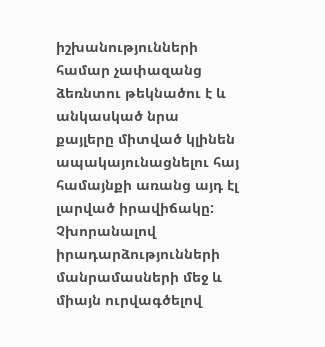իշխանությունների համար չափազանց ձեռնտու թեկնածու է և անկասկած նրա քայլերը միտված կլինեն ապակայունացնելու հայ համայնքի առանց այդ էլ լարված իրավիճակը: Չխորանալով իրադարձությունների մանրամասների մեջ և միայն ուրվագծելով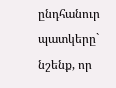ընդհանուր պատկերը` նշենք, որ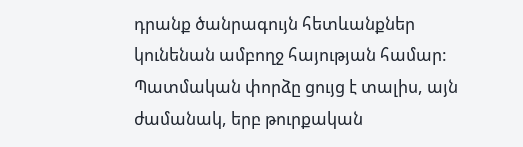դրանք ծանրագույն հետևանքներ կունենան ամբողջ հայության համար: Պատմական փորձը ցույց է տալիս, այն ժամանակ, երբ թուրքական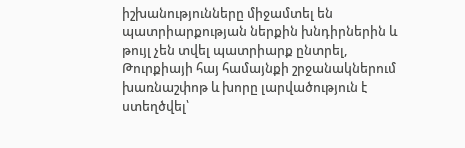իշխանությունները միջամտել են պատրիարքության ներքին խնդիրներին և թույլ չեն տվել պատրիարք ընտրել, Թուրքիայի հայ համայնքի շրջանակներում խառնաշփոթ և խորը լարվածություն է ստեղծվել՝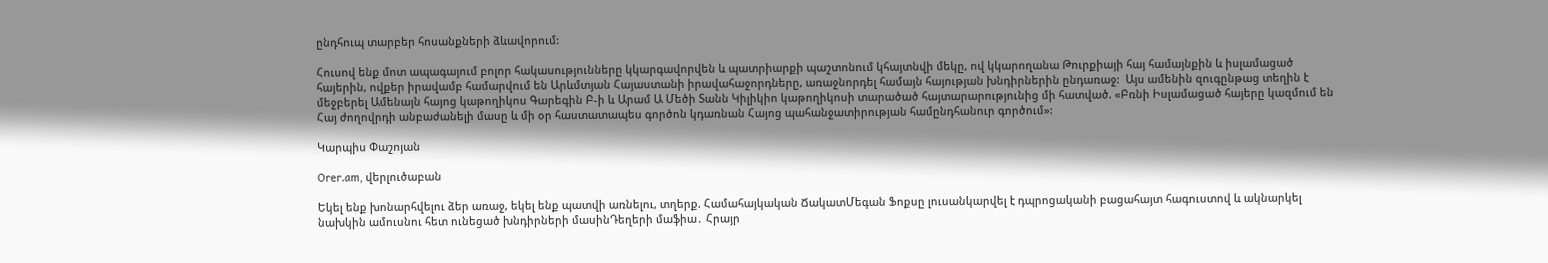ընդհուպ տարբեր հոսանքների ձևավորում:

Հուսով ենք մոտ ապագայում բոլոր հակասությունները կկարգավորվեն և պատրիարքի պաշտոնում կհայտնվի մեկը, ով կկարողանա Թուրքիայի հայ համայնքին և իսլամացած հայերին, ովքեր իրավամբ համարվում են Արևմտյան Հայաստանի իրավահաջորդները, առաջնորդել համայն հայության խնդիրներին ընդառաջ:  Այս ամենին զուգընթաց տեղին է մեջբերել Ամենայն հայոց կաթողիկոս Գարեգին Բ-ի և Արամ Ա Մեծի Տանն Կիլիկիո կաթողիկոսի տարածած հայտարարությունից մի հատված. «Բռնի Իսլամացած հայերը կազմում են Հայ ժողովրդի անբաժանելի մասը և մի օր հաստատապես գործոն կդառնան Հայոց պահանջատիրության համընդհանուր գործում»:

Կարպիս Փաշոյան

Orer.am, վերլուծաբան

Եկել ենք խոնարհվելու ձեր առաջ, եկել ենք պատվի առնելու, տղերք. Համահայկական ՃակատՄեգան Ֆոքսը լուսանկարվել է դպրոցականի բացահայտ հագուստով և ակնարկել նախկին ամուսնու հետ ունեցած խնդիրների մասինԴեղերի մաֆիա․ Հրայր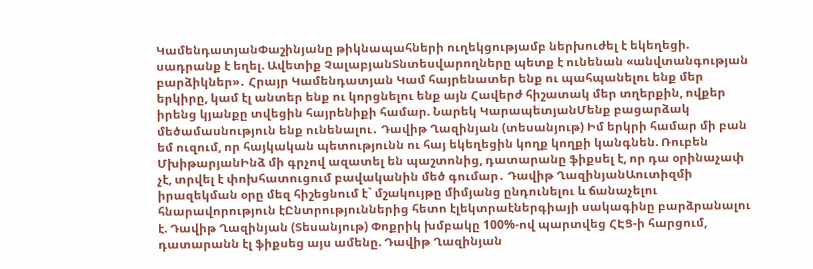ԿամենդատյանՓաշինյանը թիկնապահների ուղեկցությամբ ներխուժել է եկեղեցի. սադրանք է եղել. Ավետիք ՉալաբյանՏնտեսվարողները պետք է ունենան «անվտանգության բարձիկներ»․ Հրայր Կամենդատյան Կամ հայրենատեր ենք ու պահպանելու ենք մեր երկիրը, կամ էլ անտեր ենք ու կորցնելու ենք այն Հավերժ հիշատակ մեր տղերքին, ովքեր իրենց կյանքը տվեցին հայրենիքի համար. Նարեկ ԿարապետյանՄենք բացարձակ մեծամասնություն ենք ունենալու․ Դավիթ Ղազինյան (տեսանյութ) Իմ երկրի համար մի բան եմ ուզում, որ հայկական պետությունն ու հայ եկեղեցին կողք կողքի կանգնեն. Ռուբեն ՄխիթարյանԻնձ մի գրչով ազատել են պաշտոնից, դատարանը ֆիքսել է, որ դա օրինաչափ չէ, տրվել է փոխհատուցում բավականին մեծ գումար․ Դավիթ ՂազինյանԱուտիզմի իրազեկման օրը մեզ հիշեցնում է` մշակույթը միմյանց ընդունելու և ճանաչելու հնարավորություն էԸնտրություններից հետո էլեկտրաէներգիայի սակագինը բարձրանալու է. Դավիթ Ղազինյան (Տեսանյութ) Փոքրիկ խմբակը 100%-ով պարտվեց ՀԷՑ-ի հարցում, դատարանն էլ ֆիքսեց այս ամենը. Դավիթ Ղազինյան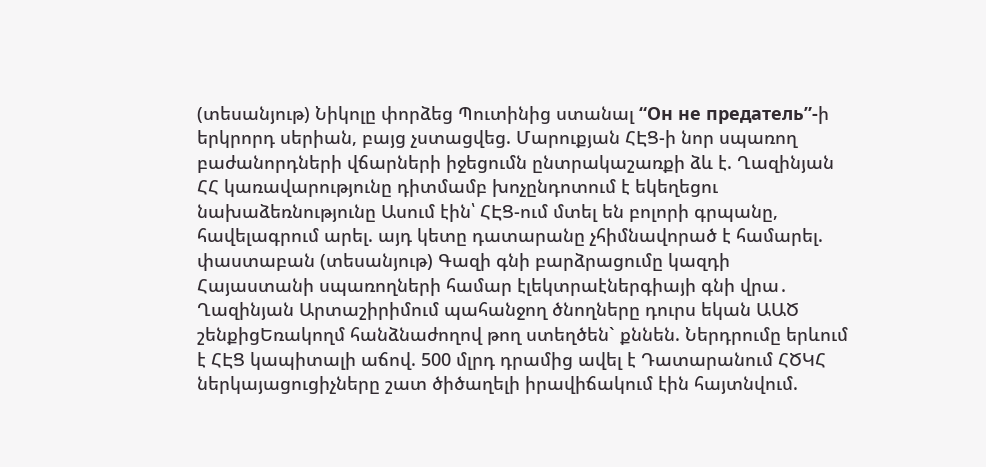(տեսանյութ) Նիկոլը փորձեց Պուտինից ստանալ “Он не предатель”-ի երկրորդ սերիան, բայց չստացվեց. Մարուքյան ՀԷՑ-ի նոր սպառող բաժանորդների վճարների իջեցումն ընտրակաշառքի ձև է. Ղազինյան ՀՀ կառավարությունը դիտմամբ խոչընդոտում է եկեղեցու նախաձեռնությունը Ասում էին՝ ՀԷՑ-ում մտել են բոլորի գրպանը, հավելագրում արել. այդ կետը դատարանը չհիմնավորած է համարել. փաստաբան (տեսանյութ) Գազի գնի բարձրացումը կազդի Հայաստանի սպառողների համար էլեկտրաէներգիայի գնի վրա․ Ղազինյան Արտաշիրիմում պահանջող ծնողները դուրս եկան ԱԱԾ շենքիցԵռակողմ հանձնաժողով թող ստեղծեն` քննեն. Ներդրումը երևում է ՀԷՑ կապիտալի աճով. 500 մլրդ դրամից ավել է Դատարանում ՀԾԿՀ ներկայացուցիչները շատ ծիծաղելի իրավիճակում էին հայտնվում.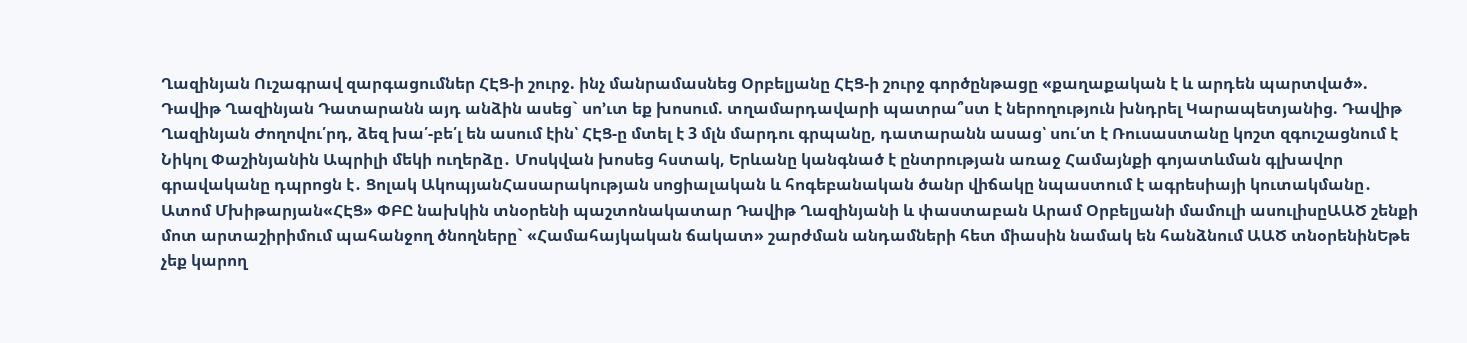Ղազինյան Ուշագրավ զարգացումներ ՀԷՑ-ի շուրջ. ինչ մանրամասնեց Օրբելյանը ՀԷՑ-ի շուրջ գործընթացը «քաղաքական է և արդեն պարտված». Դավիթ Ղազինյան Դատարանն այդ անձին ասեց` սո’ւտ եք խոսում. տղամարդավարի պատրա՞ստ է ներողություն խնդրել Կարապետյանից. Դավիթ Ղազինյան Ժողովու՛րդ, ձեզ խա՛-բե՛լ են ասում էին՝ ՀԷՑ-ը մտել է 3 մլն մարդու գրպանը, դատարանն ասաց՝ սու՛տ է Ռուսաստանը կոշտ զգուշացնում է Նիկոլ Փաշինյանին Ապրիլի մեկի ուղերձը․ Մոսկվան խոսեց հստակ, Երևանը կանգնած է ընտրության առաջ Համայնքի գոյատևման գլխավոր գրավականը դպրոցն է․ Ցոլակ ԱկոպյանՀասարակության սոցիալական և հոգեբանական ծանր վիճակը նպաստում է ագրեսիայի կուտակմանը․ Ատոմ Մխիթարյան«ՀԷՑ» ՓԲԸ նախկին տնօրենի պաշտոնակատար Դավիթ Ղազինյանի և փաստաբան Արամ Օրբելյանի մամուլի ասուլիսըԱԱԾ շենքի մոտ արտաշիրիմում պահանջող ծնողները` «Համահայկական ճակատ» շարժման անդամների հետ միասին նամակ են հանձնում ԱԱԾ տնօրենինԵթե չեք կարող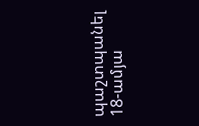պաշտպանել 18-ամյա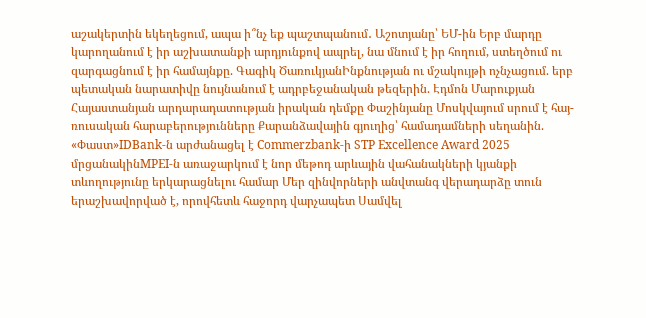աշակերտին եկեղեցում, ապա ի՞նչ եք պաշտպանում․ Աշոտյանը՝ ԵՄ-ին Երբ մարդը կարողանում է իր աշխատանքի արդյունքով ապրել, նա մնում է իր հողում, ստեղծում ու զարգացնում է իր համայնքը. Գագիկ ԾառուկյանԻնքնության ու մշակույթի ոչնչացում. երբ պետական նարատիվը նույնանում է ադրբեջանական թեզերին. Էդմոն Մարուքյան Հայաստանյան արդարադատության իրական դեմքը Փաշինյանը Մոսկվայում սրում է հայ-ռուսական հարաբերությունները Քարանձավային գյուղից՝ համադամների սեղանին. «Փաստ»IDBank-ն արժանացել է Commerzbank-ի STP Excellence Award 2025 մրցանակինMPEI-ն առաջարկում է նոր մեթոդ արևային վահանակների կյանքի տևողությունը երկարացնելու համար Մեր զինվորների անվտանգ վերադարձը տուն երաշխավորված է, որովհետև հաջորդ վարչապետ Սամվել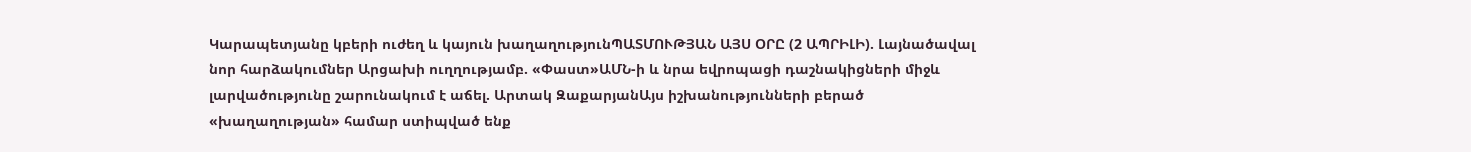Կարապետյանը կբերի ուժեղ և կայուն խաղաղությունՊԱՏՄՈՒԹՅԱՆ ԱՅՍ ՕՐԸ (2 ԱՊՐԻԼԻ). Լայնածավալ նոր հարձակումներ Արցախի ուղղությամբ. «Փաստ»ԱՄՆ-ի և նրա եվրոպացի դաշնակիցների միջև լարվածությունը շարունակում է աճել. Արտակ ԶաքարյանԱյս իշխանությունների բերած «խաղաղության» համար ստիպված ենք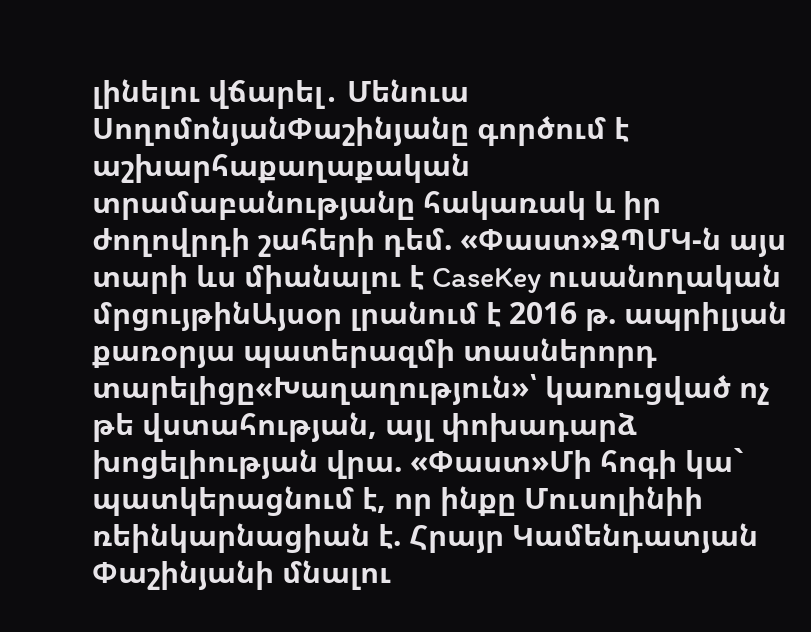լինելու վճարել․ Մենուա ՍողոմոնյանՓաշինյանը գործում է աշխարհաքաղաքական տրամաբանությանը հակառակ և իր ժողովրդի շահերի դեմ. «Փաստ»ԶՊՄԿ-ն այս տարի ևս միանալու է CaseKey ուսանողական մրցույթինԱյսօր լրանում է 2016 թ. ապրիլյան քառօրյա պատերազմի տասներորդ տարելիցը«Խաղաղություն»՝ կառուցված ոչ թե վստահության, այլ փոխադարձ խոցելիության վրա. «Փաստ»Մի հոգի կա` պատկերացնում է, որ ինքը Մուսոլինիի ռեինկարնացիան է. Հրայր Կամենդատյան Փաշինյանի մնալու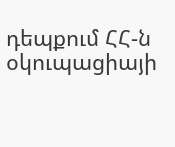դեպքում ՀՀ-ն օկուպացիայի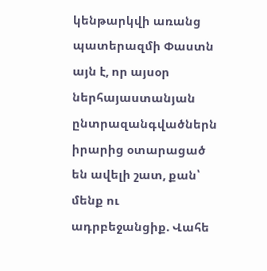կենթարկվի առանց պատերազմի Փաստն այն է, որ այսօր ներհայաստանյան ընտրազանգվածներն իրարից օտարացած են ավելի շատ, քան՝ մենք ու ադրբեջանցիք. Վահե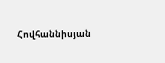Հովհաննիսյան